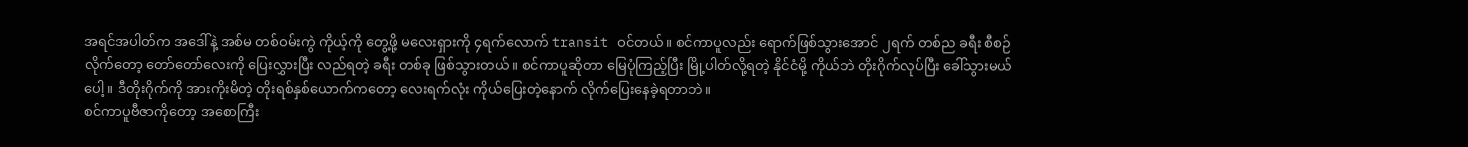အရင်အပါတ်က အဒေါ်နဲ့ အစ်မ တစ်ဝမ်းကွဲ ကိုယ့်ကို တွေ့ဖို့ မလေးရှားကို ၄ရက်လောက် transit ဝင်တယ်။ စင်ကာပူလည်း ရောက်ဖြစ်သွားအောင် ၂ရက် တစ်ည ခရီး စီစဉ်လိုက်တော့ တော်တော်လေးကို ပြေးလွှားပြီး လည်ရတဲ့ ခရီး တစ်ခု ဖြစ်သွားတယ်။ စင်ကာပူဆိုတာ မြေပုံကြည့်ပြီး မြို့ပါတ်လို့ရတဲ့ နိုင်ငံမို့ ကိုယ်ဘဲ တိုးဂိုက်လုပ်ပြီး ခေါ်သွားမယ်ပေါ့။ ဒီတိုးဂိုက်ကို အားကိုးမိတဲ့ တိုးရစ်နှစ်ယောက်ကတော့ လေးရက်လုံး ကိုယ်ပြေးတဲ့နောက် လိုက်ပြေးနေခဲ့ရတာဘဲ။
စင်ကာပူဗီဇာကိုတော့ အစောကြီး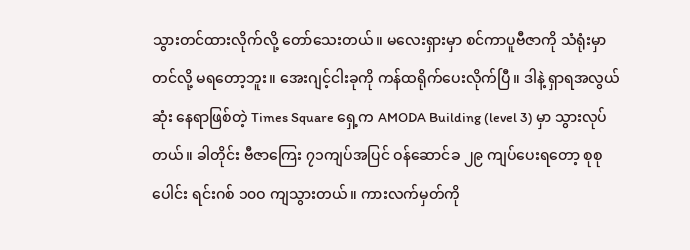သွားတင်ထားလိုက်လို့ တော်သေးတယ်။ မလေးရှားမှာ စင်ကာပူဗီဇာကို သံရုံးမှာ တင်လို့ မရတော့ဘူး။ အေးဂျင့်ငါးခုကို ကန်ထရိုက်ပေးလိုက်ပြီ။ ဒါနဲ့ ရှာရအလွယ်ဆုံး နေရာဖြစ်တဲ့ Times Square ရှေ့က AMODA Building (level 3) မှာ သွားလုပ်တယ်။ ခါတိုင်း ဗီဇာကြေး ၇၁ကျပ်အပြင် ဝန်ဆောင်ခ ၂၉ ကျပ်ပေးရတော့ စုစုပေါင်း ရင်းဂစ် ၁၀ဝ ကျသွားတယ်။ ကားလက်မှတ်ကို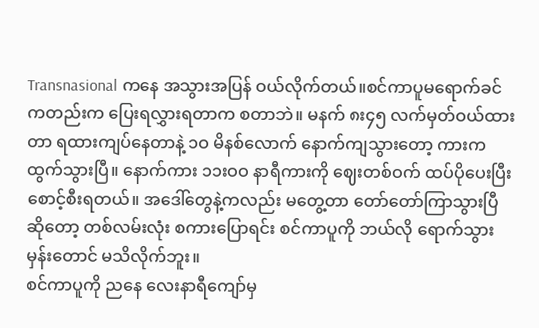Transnasional ကနေ အသွားအပြန် ဝယ်လိုက်တယ်။စင်ကာပူမရောက်ခင်ကတည်းက ပြေးရလွှားရတာက စတာဘဲ။ မနက် ၈း၄၅ လက်မှတ်ဝယ်ထားတာ ရထားကျပ်နေတာနဲ့ ၁ဝ မိနစ်လောက် နောက်ကျသွားတော့ ကားက ထွက်သွားပြီ။ နောက်ကား ၁၁းဝဝ နာရီကားကို ဈေးတစ်ဝက် ထပ်ပိုပေးပြီး စောင့်စီးရတယ်။ အဒေါ်တွေနဲ့ကလည်း မတွေ့တာ တော်တော်ကြာသွားပြီဆိုတော့ တစ်လမ်းလုံး စကားပြောရင်း စင်ကာပူကို ဘယ်လို ရောက်သွားမှန်းတောင် မသိလိုက်ဘူး။
စင်ကာပူကို ညနေ လေးနာရီကျော်မှ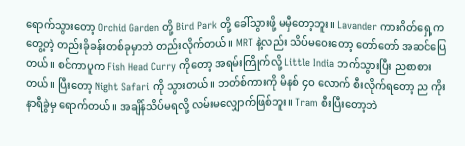ရောက်သွားတော့ Orchid Garden တို့ Bird Park တို့ ခေါ်သွားဖို့ မမှီတော့ဘူး။ Lavander ကားဂိတ်ရှေ့က တွေ့တဲ့ တည်းခိုခန်းတစ်ခုမှာဘဲ တည်းလိုက်တယ်။ MRT နဲ့လည်း သိပ်မဝေးတော့ တော်တော် အဆင်ပြေတယ်။ စင်ကာပူက Fish Head Curry ကိုတော့ အရမ်းကြိုက်လို့ Little India ဘက်သွားပြီး ညစာစားတယ်။ ပြီးတော့ Night Safari ကို သွားတယ်။ ဘတ်စ်ကားကို မိနစ် ၄ဝ လောက် စီးလိုက်ရတော့ ည ကိုးနာရီခွဲမှ ရောက်တယ်။ အချိန်သိပ်မရလို့ လမ်းမလျှောက်ဖြစ်ဘူး။ Tram စီးပြီးတော့ဘဲ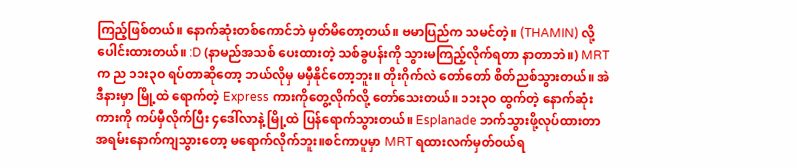ကြည့်ဖြစ်တယ်။ နောက်ဆုံးတစ်ကောင်ဘဲ မှတ်မိတော့တယ်။ ဗမာပြည်က သမင်တဲ့။ (THAMIN) လို့ ပေါင်းထားတယ်။ :D (နာမည်အသစ် ပေးထားတဲ့ သစ်ခွပန်းကို သွားမကြည့်လိုက်ရတာ နာတာဘဲ။) MRT က ည ၁၁း၃ဝ ရပ်တာဆိုတော့ ဘယ်လိုမှ မမှီနိုင်တော့ဘူး။ တိုးဂိုက်လဲ တော်တော် စိတ်ညစ်သွားတယ်။ အဲဒီနားမှာ မြို့ထဲ ရောက်တဲ့ Express ကားကိုတွေ့လိုက်လို့ တော်သေးတယ်။ ၁၁း၃ဝ ထွက်တဲ့ နောက်ဆုံးကားကို ကပ်မှီလိုက်ပြီး ၄ဒေါ်လာနဲ့ မြို့ထဲ ပြန်ရောက်သွားတယ်။ Esplanade ဘက်သွားဖို့လုပ်ထားတာ အရမ်းနောက်ကျသွားတော့ မရောက်လိုက်ဘူး။စင်ကာပူမှာ MRT ရထားလက်မှတ်ဝယ်ရ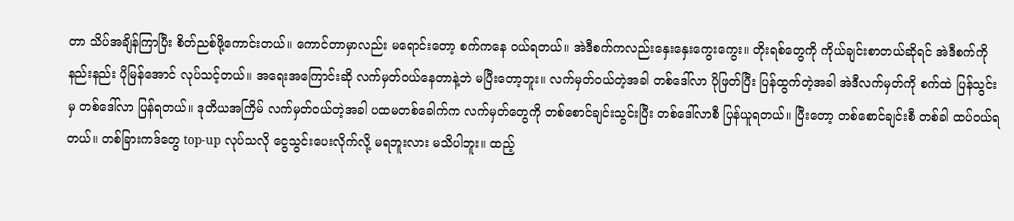တာ သိပ်အချိန်ကြာပြီး စိတ်ညစ်ဖို့ကောင်းတယ်။ ကောင်တာမှာလည်း မရောင်းတော့ စက်ကနေ ဝယ်ရတယ်။ အဲဒီစက်ကလည်းနှေးနှေးကွေးကွေး။ တိုးရစ်တွေကို ကိုယ်ချင်းစာတယ်ဆိုရင် အဲဒီစက်ကို နည်းနည်း ပိုမြန်အောင် လုပ်သင့်တယ်။ အရေးအကြောင်းဆို လက်မှတ်ဝယ်နေတာနဲ့ဘဲ မပြီးတော့ဘူး။ လက်မှတ်ဝယ်တဲ့အခါ တစ်ဒေါ်လာ ပိုဖြတ်ပြီး ပြန်ထွက်တဲ့အခါ အဲဒီလက်မှတ်ကို စက်ထဲ ပြန်သွင်းမှ တစ်ဒေါ်လာ ပြန်ရတယ်။ ဒုတိယအကြိမ် လက်မှတ်ဝယ်တဲ့အခါ ပထမတစ်ခေါက်က လက်မှတ်တွေကို တစ်စောင်ချင်းသွင်းပြီး တစ်ဒေါ်လာစီ ပြန်ယူရတယ်။ ပြီးတော့ တစ်စောင်ချင်းစီ တစ်ခါ ထပ်ဝယ်ရတယ်။ တစ်ခြားကဒ်တွေ top-up လုပ်သလို ငွေသွင်းပေးလိုက်လို့ မရဘူးလား မသိပါဘူး။ ထည့်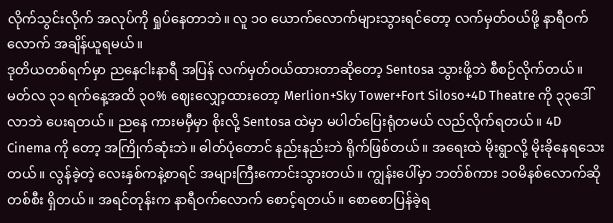လိုက်သွင်းလိုက် အလုပ်ကို ရှုပ်နေတာဘဲ။ လူ ၁ဝ ယောက်လောက်များသွားရင်တော့ လက်မှတ်ဝယ်ဖို့ နာရီဝက်လောက် အချိန်ယူရမယ်။
ဒုတိယတစ်ရက်မှာ ညနေငါးနာရီ အပြန် လက်မှတ်ဝယ်ထားတာဆိုတော့ Sentosa သွားဖို့ဘဲ စီစဉ်လိုက်တယ်။ မတ်လ ၃၁ ရက်နေ့အထိ ၃၀% ဈေးလျှော့ထားတော့ Merlion+Sky Tower+Fort Siloso+4D Theatre ကို ၃၃ဒေါ်လာဘဲ ပေးရတယ်။ ညနေ ကားမမှီမှာ စိုးလို့ Sentosa ထဲမှာ မပါတ်ပြေးရုံတမယ် လည်လိုက်ရတယ်။ 4D Cinema ကို တော့ အကြိုက်ဆုံးဘဲ။ ဓါတ်ပုံတောင် နည်းနည်းဘဲ ရိုက်ဖြစ်တယ်။ အရေးထဲ မိုးရွာလို့ မိုးခိုနေရသေးတယ်။ လွန်ခဲ့တဲ့ လေးနှစ်ကနဲ့စာရင် အများကြီးကောင်းသွားတယ်။ ကျွန်းပေါ်မှာ ဘတ်စ်ကား ၁ဝမိနစ်လောက်ဆို တစ်စီး ရှိတယ်။ အရင်တုန်းက နာရီဝက်လောက် စောင့်ရတယ်။ စောစောပြန်ခဲ့ရ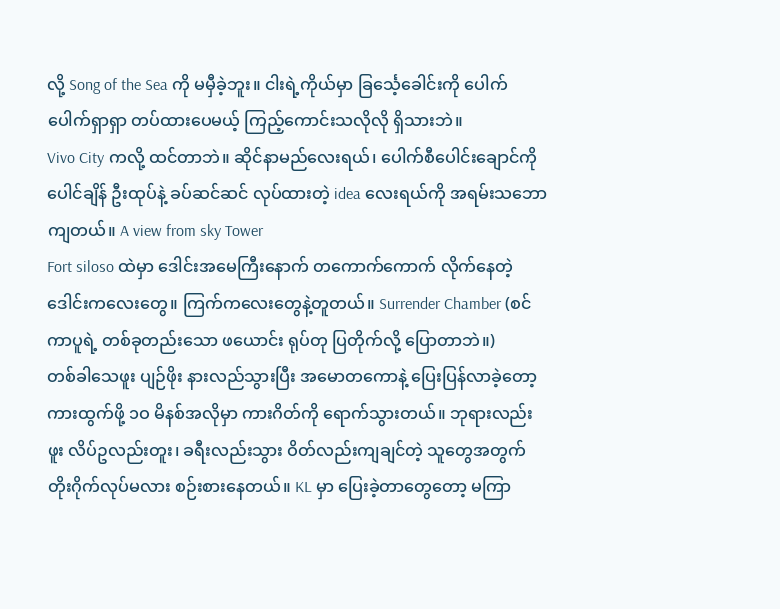လို့ Song of the Sea ကို မမှီခဲ့ဘူး။ ငါးရဲ့ကိုယ်မှာ ခြင်္သေ့ခေါင်းကို ပေါက်ပေါက်ရှာရှာ တပ်ထားပေမယ့် ကြည့်ကောင်းသလိုလို ရှိသားဘဲ။
Vivo City ကလို့ ထင်တာဘဲ။ ဆိုင်နာမည်လေးရယ်၊ ပေါက်စီပေါင်းချောင်ကို ပေါင်ချိန် ဦးထုပ်နဲ့ ခပ်ဆင်ဆင် လုပ်ထားတဲ့ idea လေးရယ်ကို အရမ်းသဘောကျတယ်။ A view from sky Tower
Fort siloso ထဲမှာ ဒေါင်းအမေကြီးနောက် တကောက်ကောက် လိုက်နေတဲ့ ဒေါင်းကလေးတွေ။ ကြက်ကလေးတွေနဲ့တူတယ်။ Surrender Chamber (စင်ကာပူရဲ့ တစ်ခုတည်းသော ဖယောင်း ရုပ်တု ပြတိုက်လို့ ပြောတာဘဲ။)
တစ်ခါသေဖူး ပျဉ်ဖိုး နားလည်သွားပြီး အမောတကောနဲ့ ပြေးပြန်လာခဲ့တော့ ကားထွက်ဖို့ ၁ဝ မိနစ်အလိုမှာ ကားဂိတ်ကို ရောက်သွားတယ်။ ဘုရားလည်းဖူး လိပ်ဥလည်းတူး၊ ခရီးလည်းသွား ဝိတ်လည်းကျချင်တဲ့ သူတွေအတွက် တိုးဂိုက်လုပ်မလား စဉ်းစားနေတယ်။ KL မှာ ပြေးခဲ့တာတွေတော့ မကြာ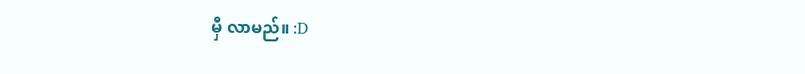မှီ လာမည်။ :D